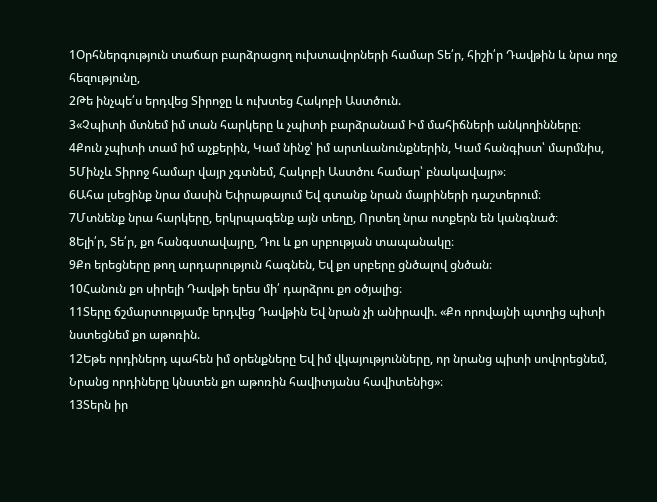1Օրհներգություն տաճար բարձրացող ուխտավորների համար Տե՛ր, հիշի՛ր Դավթին և նրա ողջ հեզությունը,
2Թե ինչպե՛ս երդվեց Տիրոջը և ուխտեց Հակոբի Աստծուն.
3«Չպիտի մտնեմ իմ տան հարկերը և չպիտի բարձրանամ Իմ մահիճների անկողինները։
4Քուն չպիտի տամ իմ աչքերին, Կամ նինջ՝ իմ արտևանունքներին, Կամ հանգիստ՝ մարմնիս,
5Մինչև Տիրոջ համար վայր չգտնեմ, Հակոբի Աստծու համար՝ բնակավայր»։
6Ահա լսեցինք նրա մասին Եփրաթայում Եվ գտանք նրան մայրիների դաշտերում։
7Մտնենք նրա հարկերը, երկրպագենք այն տեղը, Որտեղ նրա ոտքերն են կանգնած։
8Ելի՛ր, Տե՛ր, քո հանգստավայրը, Դու և քո սրբության տապանակը։
9Քո երեցները թող արդարություն հագնեն, Եվ քո սրբերը ցնծալով ցնծան։
10Հանուն քո սիրելի Դավթի երես մի՛ դարձրու քո օծյալից։
11Տերը ճշմարտությամբ երդվեց Դավթին Եվ նրան չի անիրավի. «Քո որովայնի պտղից պիտի նստեցնեմ քո աթոռին.
12Եթե որդիներդ պահեն իմ օրենքները Եվ իմ վկայությունները, որ նրանց պիտի սովորեցնեմ, Նրանց որդիները կնստեն քո աթոռին հավիտյանս հավիտենից»։
13Տերն իր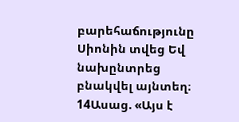բարեհաճությունը Սիոնին տվեց Եվ նախընտրեց բնակվել այնտեղ։
14Ասաց. «Այս է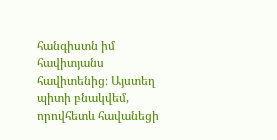հանգիստն իմ հավիտյանս հավիտենից։ Այստեղ պիտի բնակվեմ, որովհետև հավանեցի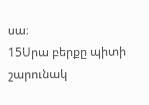սա։
15Սրա բերքը պիտի շարունակ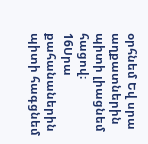օրհնեմ Եվ սրա աղքատներին պիտի լիացնեմ հացով։
16Սրա քահանաներին պիտի հագցնեմ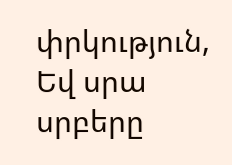փրկություն, Եվ սրա սրբերը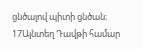ցնծալով պիտի ցնծան։
17Այնտեղ Դավթի համար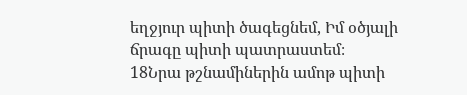եղջյուր պիտի ծագեցնեմ, Իմ օծյալի ճրագը պիտի պատրաստեմ։
18Նրա թշնամիներին ամոթ պիտի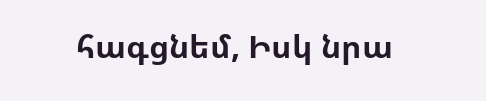հագցնեմ, Իսկ նրա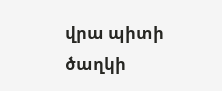վրա պիտի ծաղկի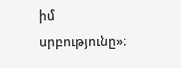իմ սրբությունը»։